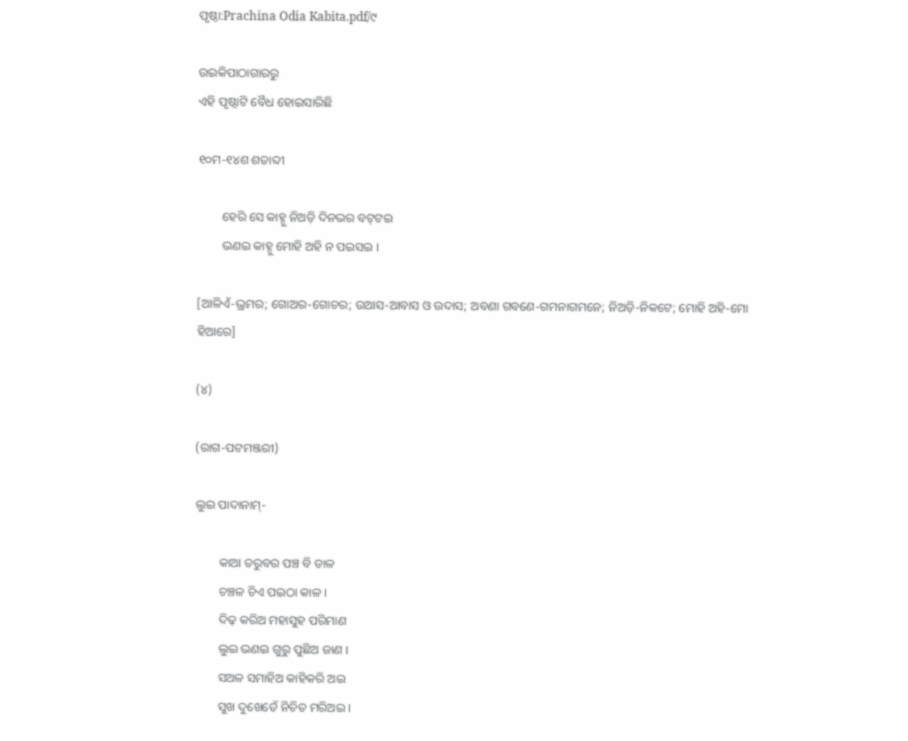ପୃଷ୍ଠା:Prachina Odia Kabita.pdf/୯

ଉଇକିପାଠାଗାର‌ରୁ
ଏହି ପୃଷ୍ଠାଟି ବୈଧ ହୋଇସାରିଛି

୧୦ମ-୧୪ଶ ଶତାବ୍ଦୀ

        ହେରି ସେ କାହ୍ନୁ ନିଅଡ଼ି ଦିନଭର ବଟ୍‌ଟଇ
        ଭଣଇ କାହ୍ନୁ ମୋହି ଅହି ନ ପଇସଇ ।

[ଆଳିଏଁ-ଭ୍ରମର; ଗୋଅର-ଗୋଚର; ଉଆସ-ଆବାସ ଓ ଉଦାସ; ଅବଣା ଗବଣେ-ଗମନାଗମନେ; ନିଅଡ଼ି-ନିକଟେ; ମୋହି ଅହି-ମୋ ହିଆରେ]

(୪)

(ରାଗ-ପଟମଞ୍ଜରୀ)

ଲୁଇ ପାଦାନାମ୍-

        କାଆ ତରୁବର ପଞ୍ଚ ବି ଡାଳ
        ଚଞ୍ଚଳ ଚିଏ ପଇଠା କାଳ ।
        ଦିଢ଼ କରିଅ ମହାସୁହ ପରିମାଣ
        ଲୁଇ ଭଣଇ ଗୁରୁ ପୁଛିଅ ଜାଣ ।
        ସଅଳ ସମାହିଅ କାହିକରି ଅଇ
        ସୁଖ ଦୁଖେତେଁ ନିଚିତ ମରିଅଇ ।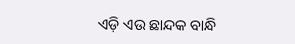ଏଡ଼ି ଏଉ ଛାନ୍ଦକ ବାନ୍ଧି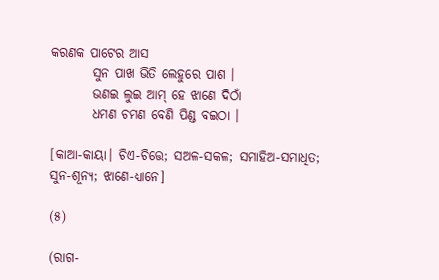କରଣକ ପାଟେର ଆସ
        ସୁନ ପାଖ ଭିତି ଲେହୁରେ ପାଶ ।
        ଭଣଇ ଲୁଇ ଆମ୍ ହେ ଝାଣେ ଦିଠାଁ
        ଧମଣ ଚମଣ ବେଣି ପିଣ୍ଡ ବଇଠା ।

[କାଆ-କାୟା। ଚିଏ-ଚିତ୍ତେ; ସଅଳ-ସକଳ; ସମାହିଅ-ସମାଧିତ; ସୁନ-ଶୂନ୍ୟ; ଝାଣେ-ଧ୍ୟାନେ]

(୫)

(ରାଗ-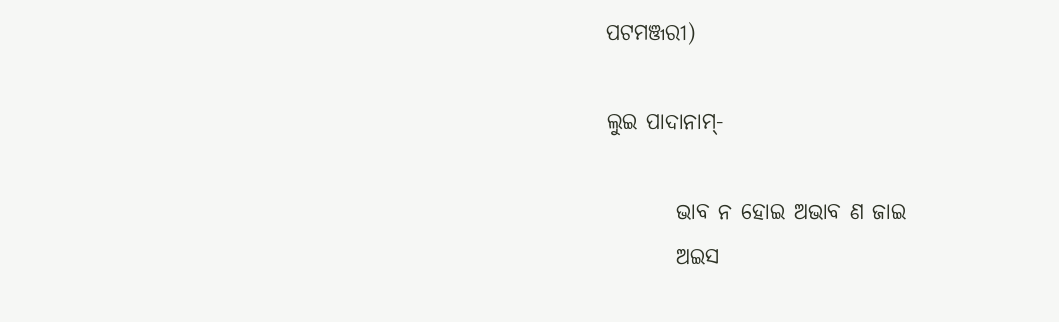ପଟମଞ୍ଜରୀ)

ଲୁଇ ପାଦାନାମ୍-

        ଭାବ ନ ହୋଇ ଅଭାବ ଣ ଜାଇ
        ଅଇସ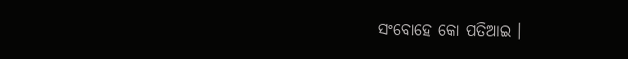ସଂବୋହେ କୋ ପତିଆଇ ।